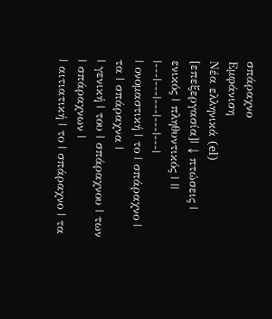σπάραχνο
Εμφάνιση
Νέα ελληνικά (el)
[επεξεργασία]| ↓ πτώσεις | ενικός | πληθυντικός | ||
|---|---|---|---|---|
| ονομαστική | το | σπάραχνο | τα | σπάραχνα |
| γενική | του | σπάραχνου | των | σπάραχνων |
| αιτιατική | το | σπάραχνο | τα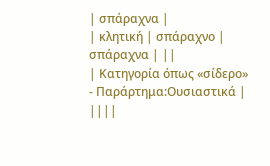| σπάραχνα |
| κλητική | σπάραχνο | σπάραχνα | ||
| Κατηγορία όπως «σίδερο» - Παράρτημα:Ουσιαστικά | ||||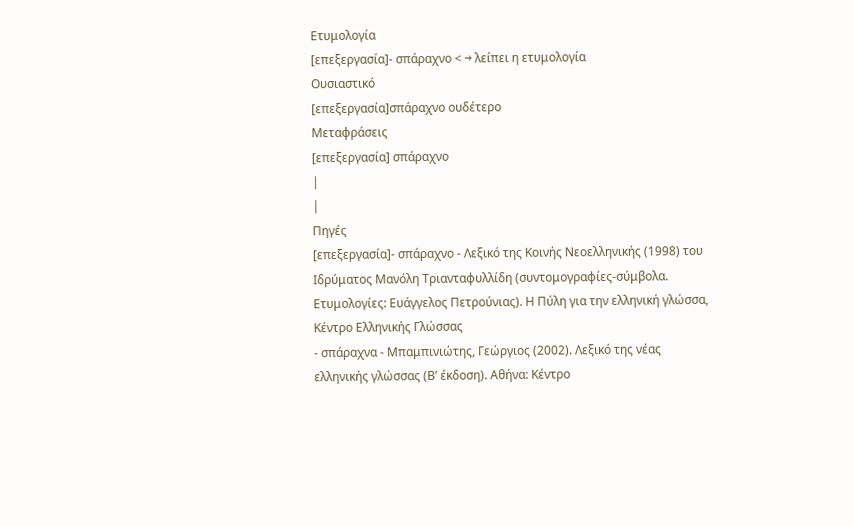Ετυμολογία
[επεξεργασία]- σπάραχνο < → λείπει η ετυμολογία
Ουσιαστικό
[επεξεργασία]σπάραχνο ουδέτερο
Μεταφράσεις
[επεξεργασία] σπάραχνο
|
|
Πηγές
[επεξεργασία]- σπάραχνο - Λεξικό της Κοινής Νεοελληνικής (1998) του Ιδρύματος Μανόλη Τριανταφυλλίδη (συντομογραφίες-σύμβολα. Ετυμολογίες: Ευάγγελος Πετρούνιας). Η Πύλη για την ελληνική γλώσσα, Κέντρο Ελληνικής Γλώσσας
- σπάραχνα - Μπαμπινιώτης, Γεώργιος (2002). Λεξικό της νέας ελληνικής γλώσσας (Βʹ έκδοση). Αθήνα: Κέντρο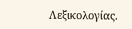Λεξικολογίας.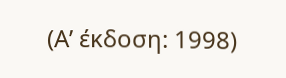(Αʹ έκδοση: 1998)